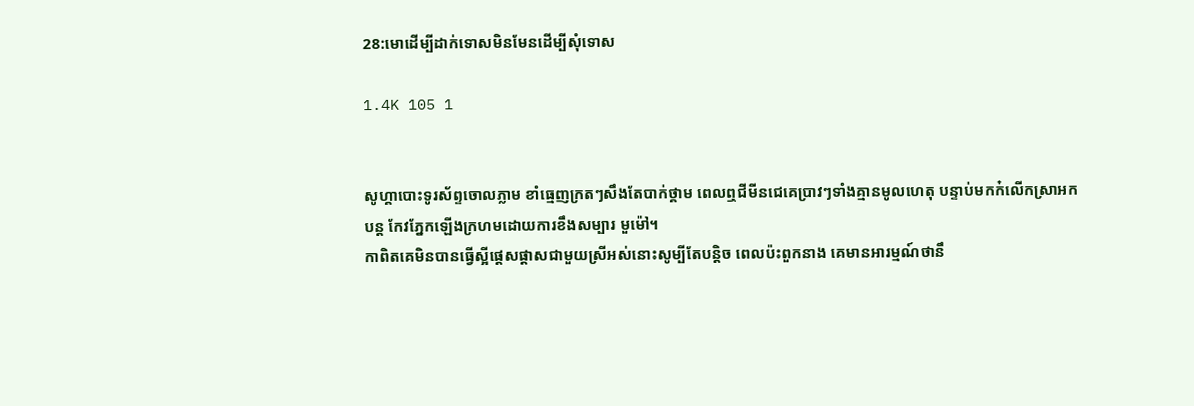28:មោដើម្បីដាក់ទោសមិនមែនដើម្បីសុំទោស

1.4K 105 1


សូហ្គាបោះទូរស័ព្ទចោលភ្លាម ខាំធ្មេញក្រតៗសឹងតែបាក់ថ្គាម ពេលឮជីមីនជេគេប្រាវៗទាំងគ្មានមូលហេតុ បន្ទាប់មកក៎លើកស្រាអកបន្ដ កែវភ្នែកឡើងក្រហមដោយការខឹងសម្បារ មួម៉ៅ។
កាពិតគេមិនបានធ្វើស្អីផ្ដេសផ្ដាសជាមួយស្រីអស់នោះសូម្បីតែបន្ដិច ពេលប៉ះពួកនាង គេមានអារម្មណ៍ថានឹ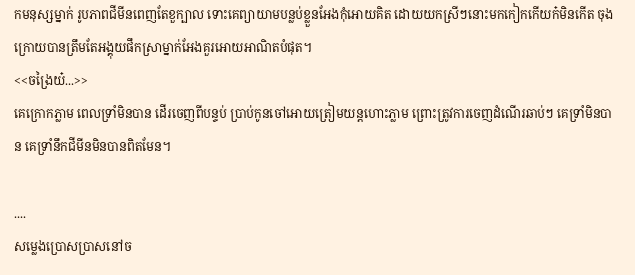កមនុស្សម្នាក់ រូបភាពជីមីនពេញតែខួក្បាល ទោះគេព្យាយាមបន្លប់ខ្លួនអែងកុំអោយគិត ដោយយកស្រីៗនោះមកកៀកកើយក៎មិនកើត ចុងក្រោយបានត្រឹមតែអង្គុយផឹកស្រាម្នាក់អែងគួរអោយអាណិតបំផុត។
<<ចង្រៃយ៎...>>
គេក្រោកភ្លាម ពេលទ្រាំមិនបាន ដើរចេញពីបន្ទប់ ប្រាប់កូនចៅអោយត្រៀមយន្ដហោះភ្លាម ព្រោះត្រូវការចេញដំណើរឆាប់ៗ គេទ្រាំមិនបាន គេទ្រាំនឹកជីមីនមិនបានពិតមែន។

....
សម្លេងប្រោសប្រាសនៅច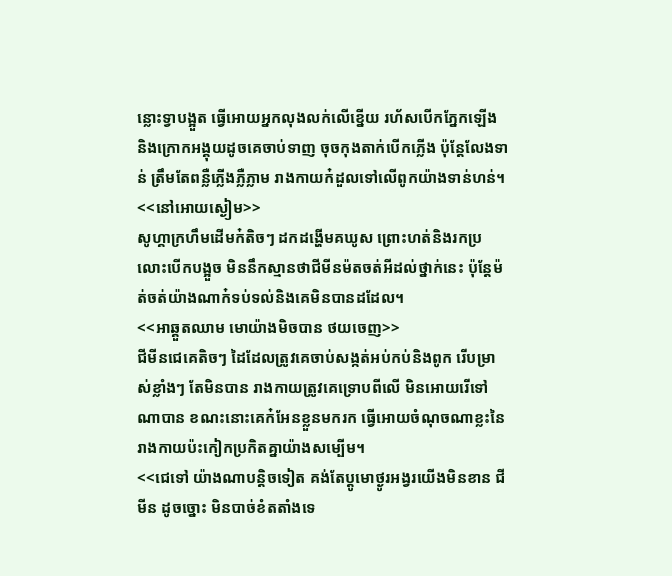ន្លោះទ្វាបង្អួត ធ្វើអោយអ្នកលុងលក់លើខ្នើយ រហ័សបើកភ្នែកឡើង និងក្រោកអង្គុយដូចគេចាប់ទាញ ចុចកុងតាក់បើកភ្លើង ប៉ុន្តែលែងទាន់ ត្រឹមតែពន្លឺភ្លើងភ្លឺភ្លាម រាងកាយក៎ដួលទៅលើពូកយ៉ាងទាន់ហន់។
<<នៅអោយស្ងៀម>>
សូហ្គាក្រហឹមដើមក៎តិចៗ ដកដង្ហើមគឃូស ព្រោះហត់និងរកប្រលោះបើកបង្អួច មិននឹកស្មានថាជីមីនម៉តចត់អីដល់ថ្នាក់នេះ ប៉ុន្តែម៉ត់ចត់យ៉ាងណាក៎ទប់ទល់និងគេមិនបានដដែល។
<<អាឆ្គួតឈាម មោយ៉ាងមិចបាន ថយចេញ>>
ជីមីនជេគេតិចៗ ដៃដែលត្រូវគេចាប់សង្កត់អប់កប់និងពូក រើបម្រាស់ខ្លាំងៗ តែមិនបាន រាងកាយត្រូវគេទ្រោបពីលើ មិនអោយរើទៅណាបាន ខណះនោះគេក៎អែនខ្លួនមករក ធ្វើអោយចំណុចណាខ្លះនៃរាងកាយប៉ះកៀកប្រកិតគ្នាយ៉ាងសម្បើម។
<<ជេទៅ យ៉ាងណាបន្ដិចទៀត គង់តែប្ដូមោថ្ងូរអង្វរយើងមិនខាន ជីមីន ដូចច្នោះ មិនបាច់ខំតតាំងទេ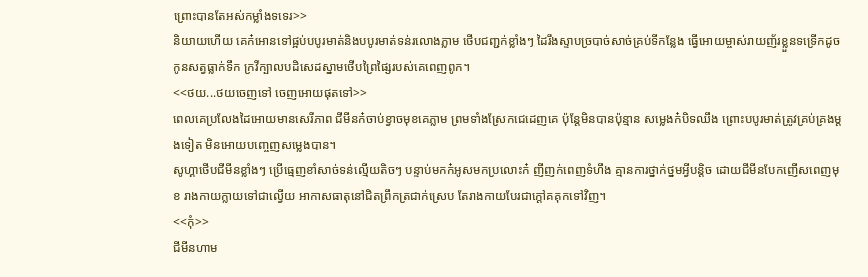ព្រោះបានតែអស់កម្លាំងទទេរ>>
និយាយហើយ គេក៎អោនទៅផ្អប់បបូរមាត់និងបបូរមាត់ទន់រលោងភ្លាម ថើបជញ្ជក់ខ្លាំងៗ ដៃរឹងស្ទាបច្របាច់សាច់គ្រប់ទីកន្លែង ធ្វើអោយម្ចាស់រាយញ័រខ្លួនទទ្រើកដូចកូនសត្វធ្លាក់ទឹក ក្រវីក្បាលបដិសេដស្នាមថើបព្រៃផ្សៃរបស់គេពេញពូក។
<<ថយ...ថយចេញទៅ ចេញអោយផុតទៅ>>
ពេលគេប្រលែងដៃអោយមានសេរីភាព ជីមីនក៎ចាប់ខ្វាចមុខគេភ្លាម ព្រមទាំងស្រែកជេដេញគេ ប៉ុន្តែមិនបានប៉ុន្មាន សម្លេងក៎បិទឈឹង ព្រោះបបូរមាត់ត្រូវគ្រប់គ្រងម្ដងទៀត មិនអោយបញ្ចេញសម្លេងបាន។
សូហ្គាថើបជីមីនខ្លាំងៗ ប្រើធ្មេញខាំសាច់ទន់ល្មើយតិចៗ បន្ទាប់មកក៎អូសមកប្រលោះក៎ ញីញក់ពេញទំហឹង គ្មានការថ្នាក់ថ្នមអ្វីបន្ដិច ដោយជីមីនបែកញើសពេញមុខ រាងកាយក្លាយទៅជាល្វើយ អាកាសធាតុនៅជិតព្រឹកត្រជាក់ស្រេប តែរាងកាយបែរជាក្ដៅគគុកទៅវិញ។
<<កុំ>>
ជីមីនហាម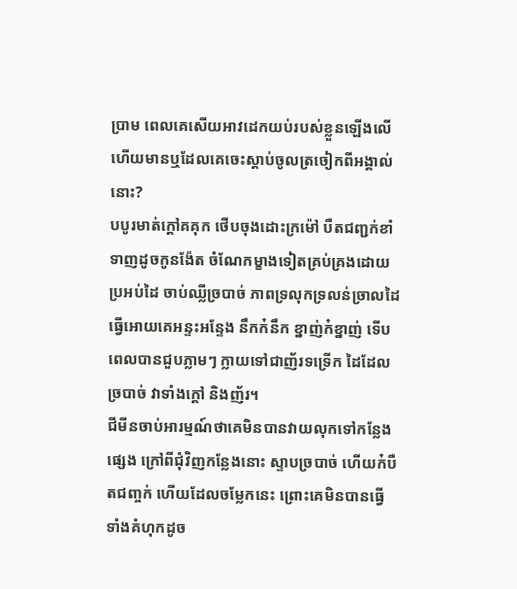ប្រាម ពេលគេសើយអាវដេកយប់របស់ខ្លួនឡើងលើ ហើយមានឬដែលគេចេះស្ដាប់ចូលត្រចៀកពីអង្គាល់នោះ?
បបូរមាត់ក្ដៅគគុក ថើបចុងដោះក្រម៉ៅ បឺតជញ្ជក់ខាំទាញដូចកូនង៉ែត ចំណែកម្ខាងទៀតគ្រប់គ្រងដោយប្រអប់ដៃ ចាប់ឈ្លីច្របាច់ ភាពទ្រលុកទ្រលន់ច្រាលដៃ ធ្វើអោយគេអន្ទះអន្ទែង នឹកក៎នឹក ខ្នាញ់ក៎ខ្នាញ់ ទើបពេលបានជួបភ្លាមៗ ក្លាយទៅជាញ័រទទ្រើក ដៃដែលច្របាច់ វាទាំងក្ដៅ និងញ័រ។
ជីមីនចាប់អារម្មណ៍ថាគេមិនបានវាយលុកទៅកន្លែងផ្សេង ក្រៅពីជុំវិញកន្លែងនោះ ស្ទាបច្របាច់ ហើយក៎បឺតជញ្ចក់ ហើយដែលចម្លែកនេះ ព្រោះគេមិនបានធ្វើទាំងគំហុកដូច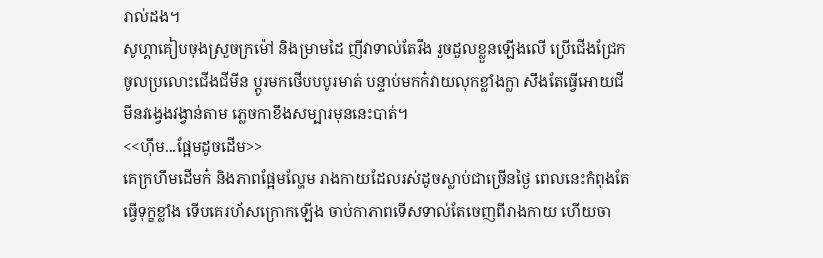រាល់ដង។
សូហ្គាគៀបចុងស្រួចក្រម៉ៅ និងម្រាមដៃ ញីវាទាល់តែរឹង រួចដួលខ្លួនឡើងលើ ប្រើជើងជ្រែកចូលប្រលោះជើងជីមីន ប្ដូរមកថើបបបូរមាត់ បន្ទាប់មកក៎វាយលុកខ្លាំងក្លា សឹងតែធ្វើអោយជីមីនវង្វេងវង្វាន់តាម ភ្លេចកាខឹងសម្បារមុននេះបាត់។
<<ហុឹម...ផ្អែមដូចដើម>>
គេក្រហឹមដើមក៎ និងភាពផ្អែមល្ហែម រាងកាយដែលរស់ដូចស្លាប់ជាច្រើនថ្ងៃ ពេលនេះកំពុងតែធ្វើទុក្ខខ្លាំង ទើបគេរហ័សក្រោកឡើង ចាប់កាភាពទើសទាល់តែចេញពីរាងកាយ ហើយចា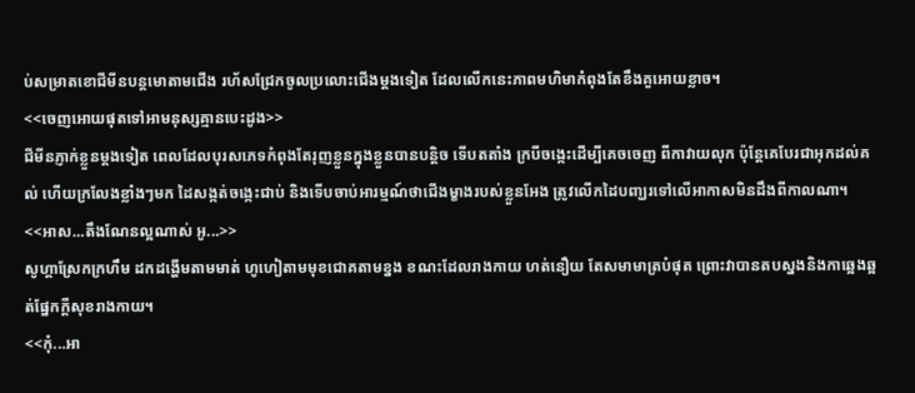ប់សម្រាតខោជីមីនបន្ដមោតាមជើង រហ័សជ្រែកចូលប្រលោះជើងម្ដងទៀត ដែលលើកនេះភាពមហិមាកំពុងតែខឹងគួអោយខ្លាច។
<<ចេញអោយផុតទៅអាមនុស្សគ្មានបេះដូង>>
ជីមីនភ្ញាក់ខ្លួនម្ដងទៀត ពេលដែលបុរសភេទកំពុងតែរុញខ្លួនក្នុងខ្លួនបានបន្ដិច ទើបតតាំង ក្របីចង្កេះដើម្បីគេចចេញ ពីកាវាយលុក ប៉ុន្តែគេបែរជាអុកដល់គល់ ហើយក្រលែងខ្លាំងៗមក ដៃសង្កត់ចង្កេះជាប់ និងទើបចាប់អារម្មណ៍ថាជើងម្ខាងរបស់ខ្លួនអែង ត្រូវលើកដៃបញ្ឃរទៅលើអាកាសមិនដឹងពីកាលណា។
<<អាស...តឹងណែនល្អណាស់ អូ...>>
សូហ្គាស្រែកក្រហឹម ដកដង្ហើមតាមមាត់ ហូហៀតាមមុខជោគតាមខ្នង ខណះដែលរាងកាយ ហត់នឿយ តែសមាមាត្របំផុត ព្រោះវាបានតបស្នងនិងកាឆ្អេងឆ្អត់ផ្នែកក្ដីសុខរាងកាយ។
<<កុំ...អា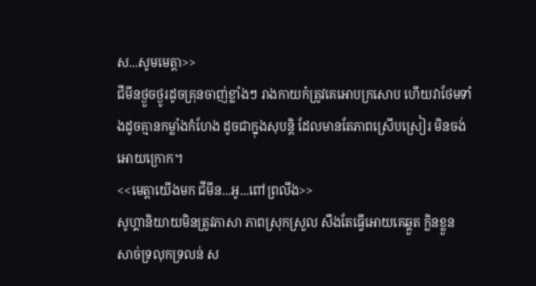ស...សូមមេត្តា>>
ជីមីនថ្ងួចថ្ងូរដូចគ្រុនចាញ់ខ្លាំងៗ រាងកាយក៎ត្រូវគេអោបក្រសោប ហើយវាថែមទាំងដូចគ្មានកម្លាំងកំហែង ដូចជាក្នុងសុបន្ដិ ដែលមានតែភាពស្រើបស្រៀរ មិនចង់អោយក្រោក។
<<មេត្ដាយើងមក ជីមីន...អូ...ពៅព្រលឹង>>
សូហ្គានិយាយមិនត្រូវភាសា ភាពស្រុកស្រួល សឹងតែធ្វើអោយគេឆ្គួត ក្លិនខ្លួន សាច់ទ្រលុកទ្រលន់ ស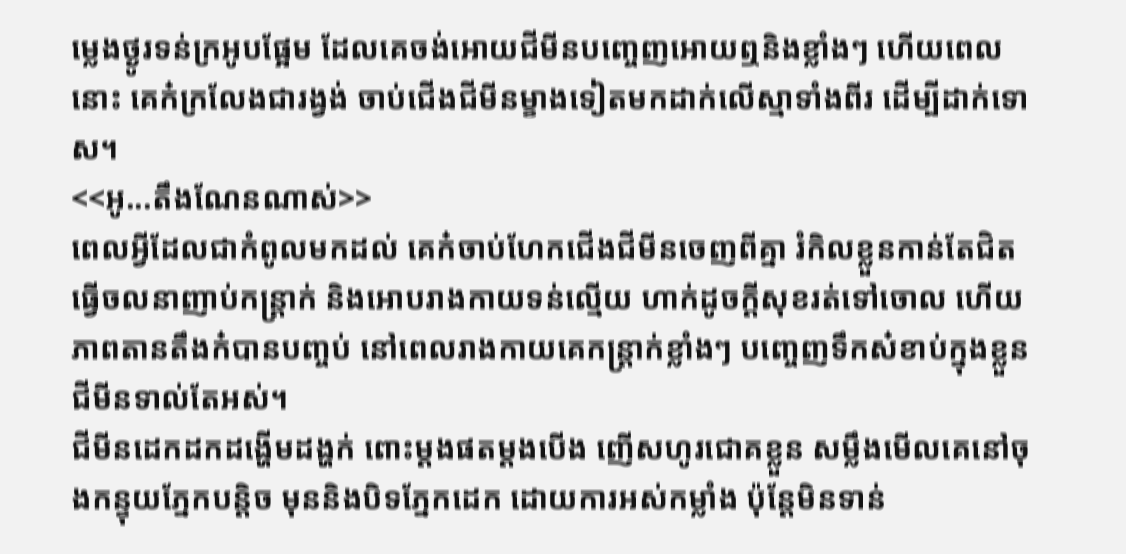ម្លេងថ្ងូរទន់ក្រអូបផ្អែម ដែលគេចង់អោយជីមីនបញ្ចេញអោយឮនិងខ្លាំងៗ ហើយពេលនោះ គេក៎ក្រលែងជារង្វង់ ចាប់ជើងជីមីនម្ខាងទៀតមកដាក់លើស្មាទាំងពីរ ដើម្បីដាក់ទោស។
<<អូ...តឹងណែនណាស់>>
ពេលអ្វីដែលជាកំពូលមកដល់ គេក៎ចាប់ហែកជើងជីមីនចេញពីគ្នា រំកិលខ្លួនកាន់តែជិត ធ្វើចលនាញាប់កន្ដ្រាក់ និងអោបរាងកាយទន់ល្មើយ ហាក់ដូចក្ដីសុខរត់ទៅចោល ហើយភាពតានតឹងក៎បានបញ្ចប់ នៅពេលរាងកាយគេកន្ដ្រាក់ខ្លាំងៗ បញ្ចេញទឹកស៎ខាប់ក្នុងខ្លួនជីមីនទាល់តែអស់។
ជីមីនដេកដកដង្ហើមដង្ហក់ ពោះម្ដងផតម្ដងបើង ញើសហូរជោគខ្លួន សម្លឹងមើលគេនៅចុងកន្ទុយភ្នែកបន្ដិច មុននិងបិទភ្នែកដេក ដោយការអស់កម្លាំង ប៉ុន្តែមិនទាន់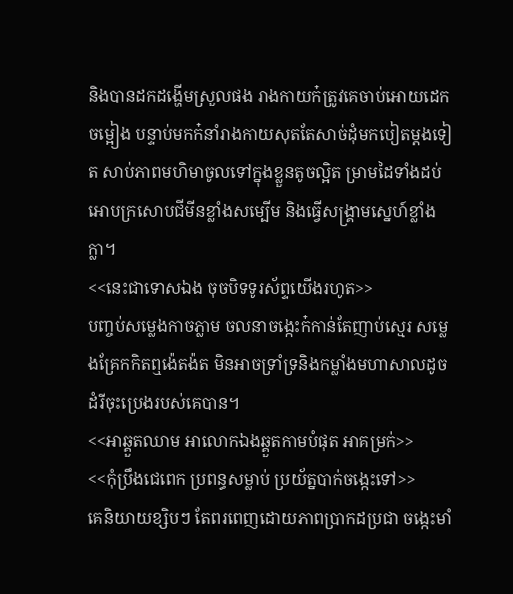និងបានដកដង្ហើមស្រួលផង រាងកាយក៎ត្រូវគេចាប់អោយដេកចម្អៀង បន្ទាប់មកក៎នាំរាងកាយសុតតែសាច់ដុំមកបៀតម្ដងទៀត សាប់ភាពមហិមាចូលទៅក្នុងខ្លួនតូចល្អិត ម្រាមដៃទាំងដប់អោបក្រសោបជីមីនខ្លាំងសម្បើម និងធ្វើសង្រ្គាមស្នេហ៍ខ្លាំងក្លា។
<<នេះជាទោសឯង ចុចបិទទូរស័ព្ទយើងរហូត>>
បញ្ចប់សម្លេងកាចភ្លាម ចលនាចង្កេះក៎កាន់តែញាប់ស្មេរ សម្លេងគ្រែកកិតឮង៉េតង៉ត មិនអាចទ្រាំទ្រនិងកម្លាំងមហាសាលដូចដំរីចុះប្រេងរបស់គេបាន។
<<អាឆ្គួតឈាម អាលោកឯងឆ្គួតកាមបំផុត អាគម្រក់>>
<<កុំប្រឹងជេពេក ប្រពន្ធសម្លាប់ ប្រយ័ត្នបាក់ចង្កេះទៅ>>
គេនិយាយខ្សិបៗ តែពរពេញដោយភាពប្រាកដប្រជា ចង្កេះមាំ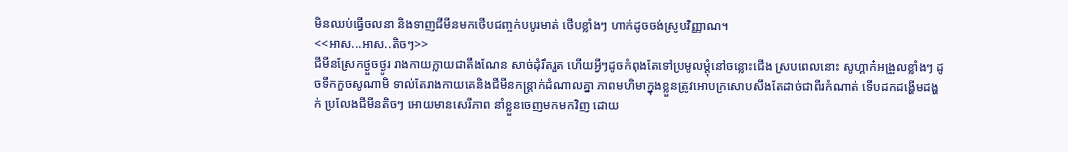មិនឈប់ធ្វើចលនា និងទាញជីមីនមកថើបជញ្ចក់បបូរមាត់ ថើបខ្លាំងៗ ហាក់ដូចចង់ស្រូបវិញ្ញាណ។
<<អាស...អាស..តិចៗ>>
ជីមីនស្រែកថ្ងួចថ្ងូរ រាងកាយក្លាយជាតឹងណែន សាច់ដុំរឹតរួត ហើយអ្វីៗដូចកំពុងតែទៅប្រមូលម្ដុំនៅចន្លោះជើង ស្របពេលនោះ សូហ្គាក៎អង្រួលខ្លាំងៗ ដូចទឹកកួចសូណាមិ ទាល់តែរាងកាយគេនិងជីមីនកន្ដ្រាក់ដំណាលគ្នា ភាពមហិមាក្នុងខ្លួនត្រូវអោបក្រសោបសឹងតែដាច់ជាពីរកំណាត់ ទើបដកដង្ហើមដង្ហក់ ប្រលែងជីមីនតិចៗ អោយមានសេរីភាព នាំខ្លួនចេញមកមកវិញ ដោយ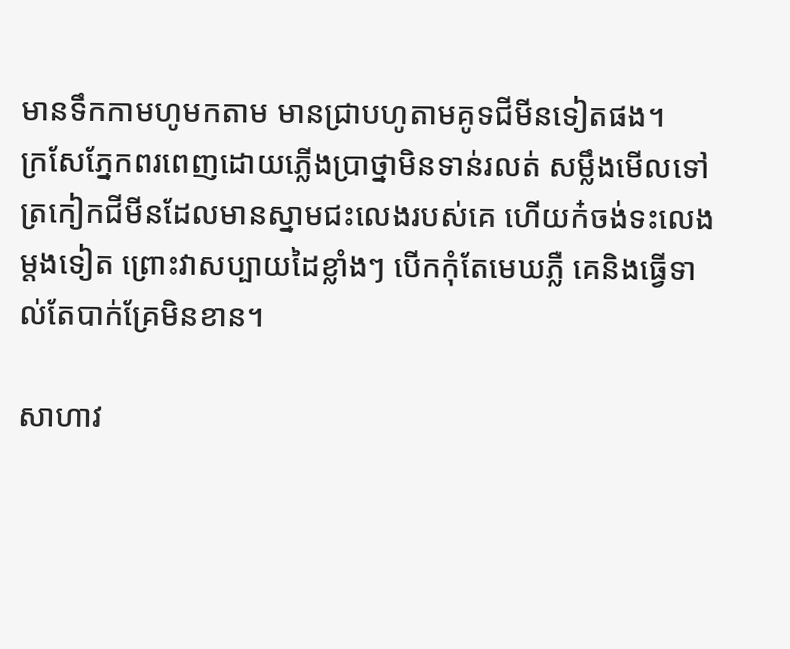មានទឹកកាមហូមកតាម មានជ្រាបហូតាមគូទជីមីនទៀតផង។
ក្រសែភ្នែកពរពេញដោយភ្លើងប្រាថ្នាមិនទាន់រលត់ សម្លឹងមើលទៅត្រកៀកជីមីនដែលមានស្នាមជះលេងរបស់គេ ហើយក៎ចង់ទះលេងម្ដងទៀត ព្រោះវាសប្បាយដៃខ្លាំងៗ បើកកុំតែមេឃភ្លឺ គេនិងធ្វើទាល់តែបាក់គ្រែមិនខាន។

សាហាវ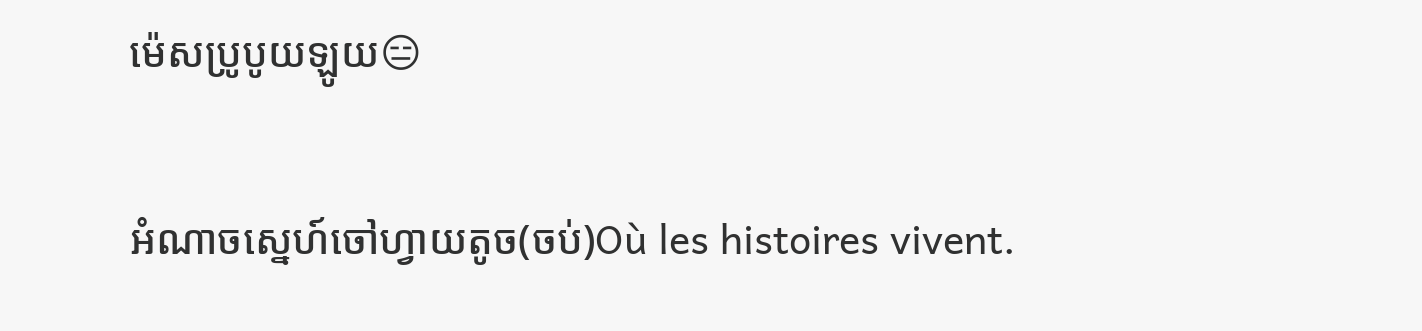ម៉េសប្រូបូយឡូយ😑

អំណាចស្នេហ៍ចៅហ្វាយតូច(ចប់)Où les histoires vivent.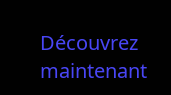Découvrez maintenant